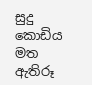සුදු කොඩිය මත ඇතිරූ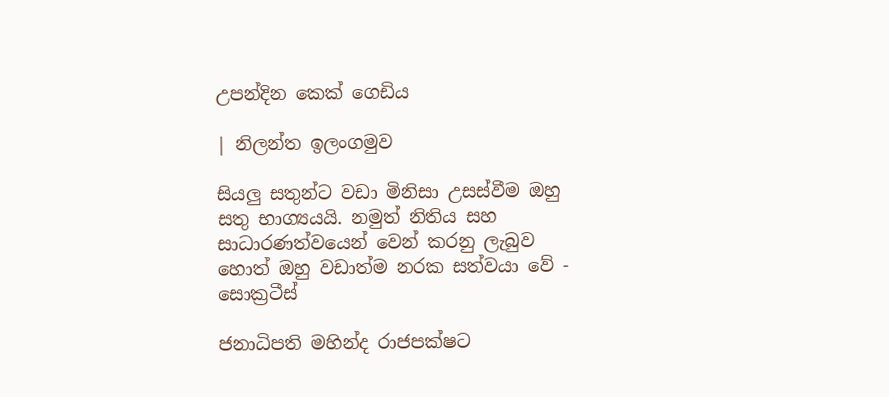උපන්දින කෙක් ගෙඩිය

| නිලන්ත ඉලංගමුව

සියලු සතුන්ට වඩා මිනිසා උසස්වීම ඔහු සතු භාග්‍යයයි. නමුත් නිතිය සහ සාධාරණත්වයෙන් වෙන් කරනු ලැබුව හොත් ඔහු වඩාත්ම නරක සත්වයා වේ - සොක්‍රටීස්

ජනාධිපති මහින්ද රාජපක්ෂට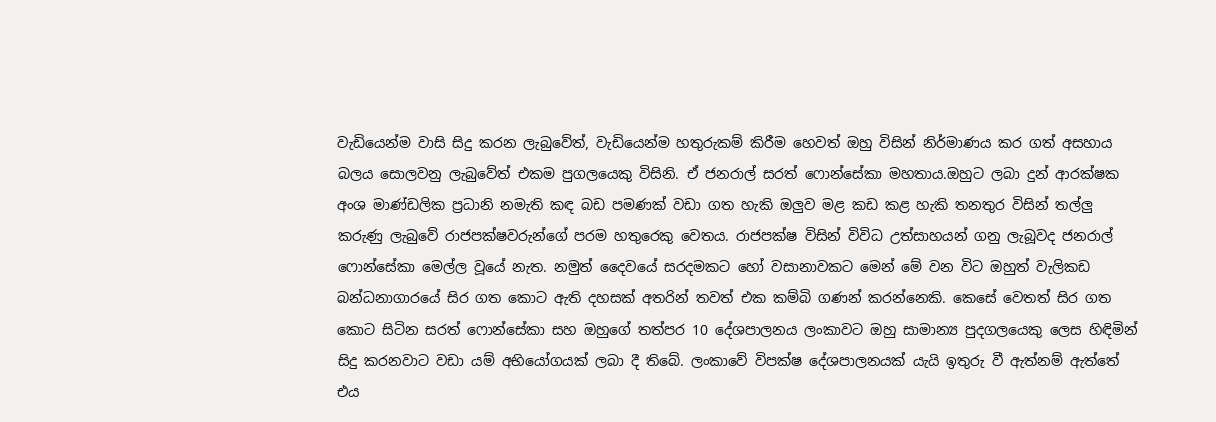වැඩියෙන්ම වාසි සිදු කරන ලැබුවේත්, වැඩියෙන්ම හතුරුකම් කිරීම හෙවත් ඔහු විසින් නිර්මාණය කර ගත් අසහාය බලය සොලවනු ලැබුවේත් එකම පුගලයෙකු විසිනි. ඒ ජනරාල් සරත් ෆොන්සේකා මහතාය.ඔහුට ලබා දුන් ආරක්ෂක අංශ මාණ්ඩලික ප්‍රධානි නමැති කඳ බඩ පමණක් වඩා ගත හැකි ඔලුව මළ කඩ කළ හැකි තනතුර විසින් තල්ලු කරුණු ලැබුවේ රාජපක්ෂවරුන්ගේ පරම හතුරෙකු වෙතය. රාජපක්ෂ විසින් විවිධ උත්සාහයන් ගනු ලැබූවද ජනරාල් ෆොන්සේකා මෙල්ල වූයේ නැත. නමුත් දෛවයේ සරදමකට හෝ වසානාවකට මෙන් මේ වන විට ඔහුත් වැලිකඩ බන්ධනාගාරයේ සිර ගත කොට ඇති දහසක් අතරින් තවත් එක කම්බි ගණන් කරන්නෙකි. කෙසේ වෙතත් සිර ගත කොට සිටින සරත් ෆොන්සේකා සහ ඔහුගේ තත්පර 10 දේශපාලනය ලංකාවට ඔහු සාමාන්‍ය පුදගලයෙකු ලෙස හිඳිමින් සිදු කරනවාට වඩා යම් අභියෝගයක් ලබා දී තිබේ. ලංකාවේ විපක්ෂ දේශපාලනයක් යැයි ඉතුරු වී ඇත්නම් ඇත්තේ එය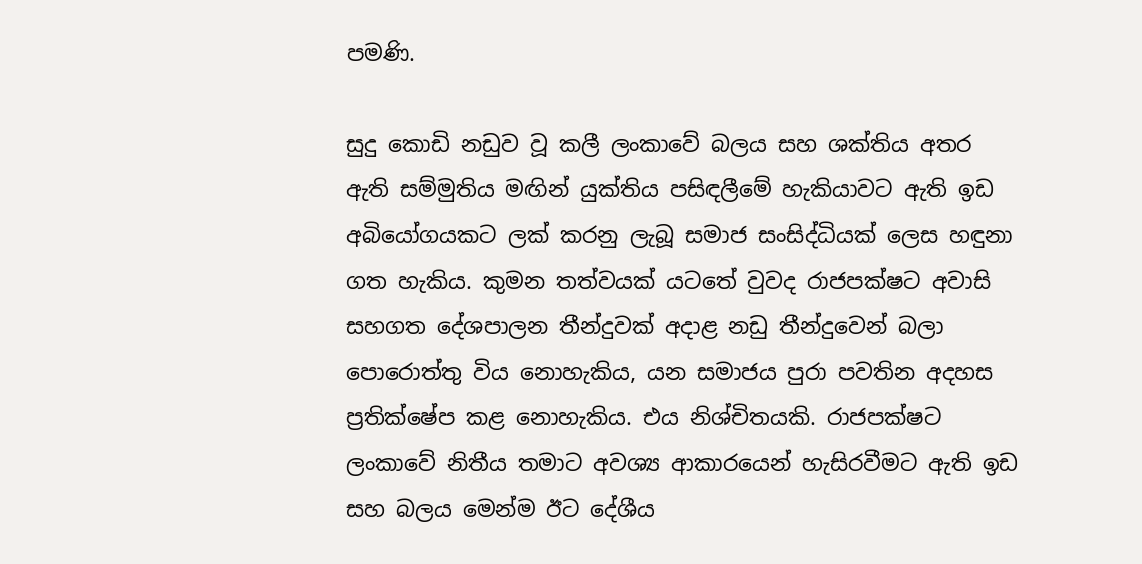පමණි.

සුදු කොඩි නඩුව වූ කලී ලංකාවේ බලය සහ ශක්තිය අතර ඇති සම්මුතිය මඟින් යුක්තිය පසිඳලීමේ හැකියාවට ඇති ඉඩ අබියෝගයකට ලක් කරනු ලැබූ සමාජ සංසිද්ධියක් ලෙස හඳුනා ගත හැකිය. කුමන තත්වයක් යටතේ වුවද රාජපක්ෂට අවාසි සහගත දේශපාලන තීන්දුවක් අදාළ නඩු තීන්දුවෙන් බලා පොරොත්තු විය නොහැකිය, යන සමාජය පුරා පවතින අදහස ප්‍රතික්ෂේප කළ නොහැකිය. එය නිශ්චිතයකි. රාජපක්ෂට ලංකාවේ නිතීය තමාට අවශ්‍ය ආකාරයෙන් හැසිරවීමට ඇති ඉඩ සහ බලය මෙන්ම ඊට දේශීය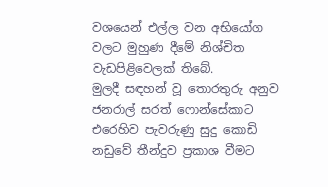වශයෙන් එල්ල වන අභියෝග වලට මුහුණ දීමේ නිශ්චිත වැඩපිළිවෙලක් තිබේ.
මුලදී සඳහන් වූ තොරතුරු අනුව ජනරාල් සරත් ෆොන්සේකාට එරෙහිව පැවරුණු සුදු කොඩි නඩුවේ තීන්දුව ප්‍රකාශ වීමට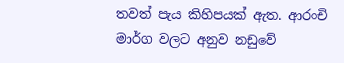තවත් පැය කිහිපයක් ඇත. ආරංචි මාර්ග වලට අනුව නඩුවේ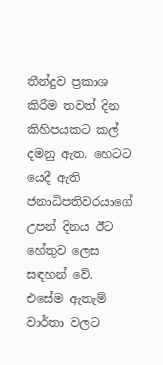තීන්දුව ප්‍රකාශ කිරීම තවත් දින කිහිපයකට කල් දමනු ඇත. හෙටට යෙදී ඇති ජනාධිපතිවරයාගේ උපන් දිනය ඊට හේතුව ලෙස සඳහන් වේ. එසේම ඇතැම් වාර්තා වලට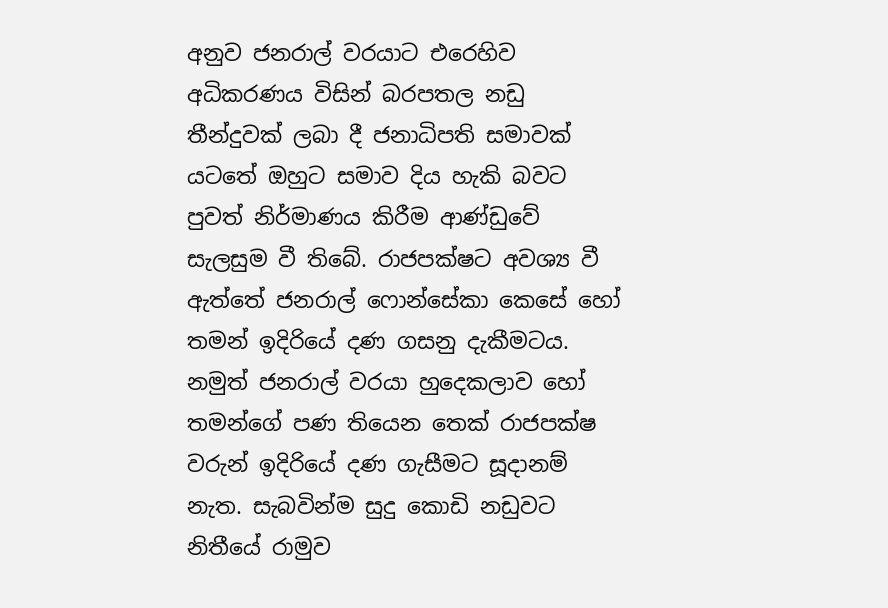අනුව ජනරාල් වරයාට එරෙහිව අධිකරණය විසින් බරපතල නඩු තීන්දුවක් ලබා දී ජනාධිපති සමාවක් යටතේ ඔහුට සමාව දිය හැකි බවට පුවත් නිර්මාණය කිරීම ආණ්ඩුවේ සැලසුම වී තිබේ. රාජපක්ෂට අවශ්‍ය වී ඇත්තේ ජනරාල් ෆොන්සේකා කෙසේ හෝ තමන් ඉදිරියේ දණ ගසනු දැකීමටය. නමුත් ජනරාල් වරයා හුදෙකලාව හෝ තමන්ගේ පණ තියෙන තෙක් රාජපක්ෂ වරුන් ඉදිරියේ දණ ගැසීමට සූදානම් නැත. සැබවින්ම සුදු කොඩි නඩුවට නිතීයේ රාමුව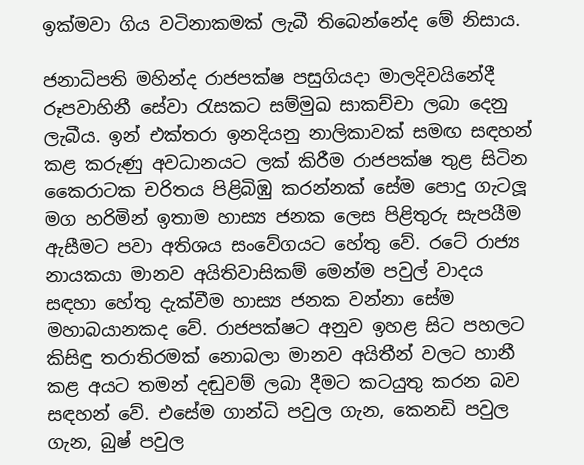ඉක්මවා ගිය වටිනාකමක් ලැබී තිබෙන්නේද මේ නිසාය.

ජනාධිපති මහින්ද රාජපක්ෂ පසුගියදා මාලදිවයිනේදී රූපවාහිනී සේවා රැසකට සම්මුඛ සාකච්චා ලබා දෙනු ලැබීය. ඉන් එක්තරා ඉනදියනු නාලිකාවක් සමඟ සඳහන් කළ කරුණු අවධානයට ලක් කිරීම රාජපක්ෂ තුළ සිටින කෛරාටක චරිතය පිළිබිඹු කරන්නක් සේම පොදු ගැටලූ මග හරිමින් ඉතාම හාස්‍ය ජනක ලෙස පිළිතුරු සැපයීම ඇසීමට පවා අතිශය සංවේගයට හේතු වේ. රටේ රාජ්‍ය නායකයා මානව අයිතිවාසිකම් මෙන්ම පවුල් වාදය සඳහා හේතු දැක්වීම හාස්‍ය ජනක වන්නා සේම මහාබයානකද වේ. රාජපක්ෂට අනුව ඉහළ සිට පහලට කිසිඳු තරාතිරමක් නොබලා මානව අයිතීන් වලට හානී කළ අයට තමන් දඬුවම් ලබා දීමට කටයුතු කරන බව සඳහන් වේ. එසේම ගාන්ධි පවුල ගැන, කෙනඩි පවුල ගැන, බුෂ් පවුල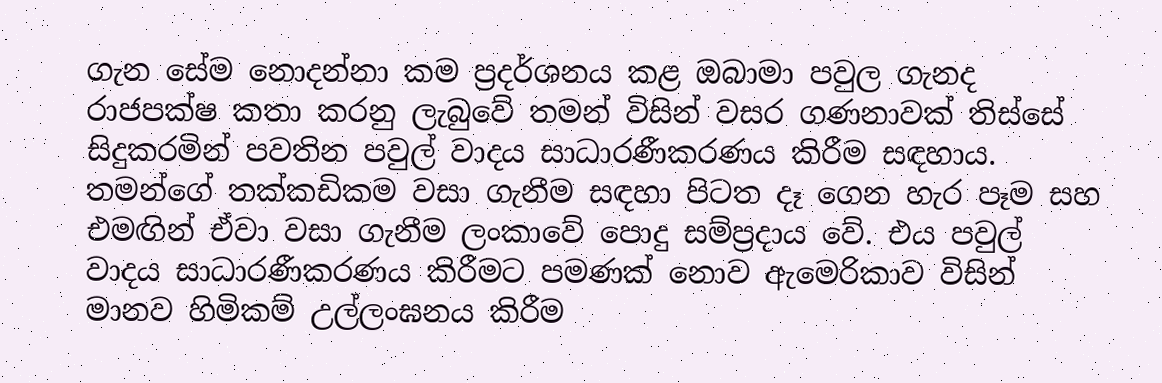ගැන සේම නොදන්නා කම ප්‍රදර්ශනය කළ ඔබාමා පවුල ගැනද රාජපක්ෂ කතා කරනු ලැබුවේ තමන් විසින් වසර ගණනාවක් තිස්සේ සිදුකරමින් පවතින පවුල් වාදය සාධාරණීකරණය කිරීම සඳහාය. තමන්ගේ තක්කඩිකම වසා ගැනීම සඳහා පිටත දෑ ගෙන හැර පෑම සහ එමඟින් ඒවා වසා ගැනීම ලංකාවේ පොදු සම්ප්‍රදාය වේ. එය පවුල් වාදය සාධාරණීකරණය කිරීමට පමණක් නොව ඇමෙරිකාව විසින් මානව හිමිකම් උල්ලංඝනය කිරීම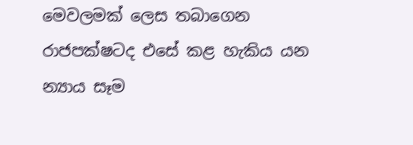මෙවලමක් ලෙස තබාගෙන රාජපක්ෂටද එසේ කළ හැකිය යන න්‍යාය සෑම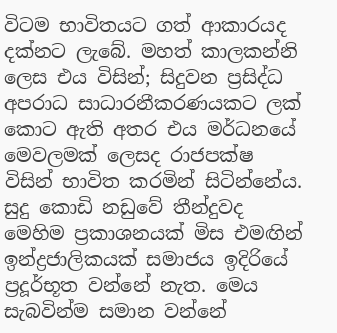විටම භාවිතයට ගත් ආකාරයද දක්නට ලැබේ. මහත් කාලකන්නි ලෙස එය විසින්; සිදුවන ප්‍රසිද්ධ අපරාධ සාධාරනීකරණයකට ලක් කොට ඇති අතර එය මර්ධනයේ මෙවලමක් ලෙසද රාජපක්ෂ විසින් භාවිත කරමින් සිටින්නේය. සුදු කොඩි නඩුවේ තීන්දුවද මෙහිම ප්‍රකාශනයක් මිස එමඟින් ඉන්ද්‍රජාලිකයක් සමාජය ඉදිරියේ ප්‍රදූර්භූත වන්නේ නැත. මෙය සැබවින්ම සමාන වන්නේ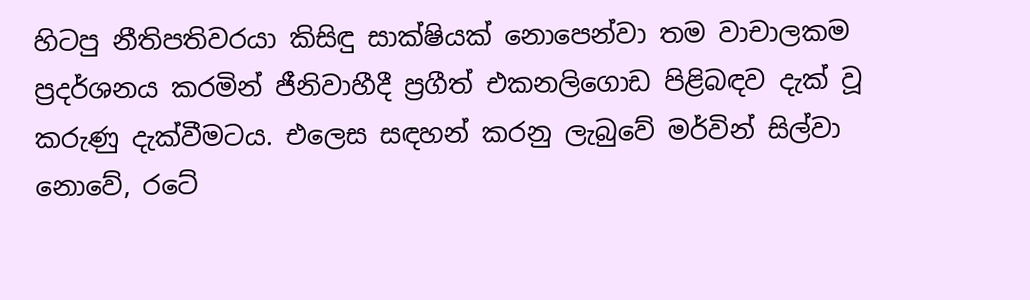හිටපු නීතිපතිවරයා කිසිඳු සාක්ෂියක් නොපෙන්වා තම වාචාලකම ප්‍රදර්ශනය කරමින් ජීනිවාහීදී ප්‍රගීත් එකනලිගොඩ පිළිබඳව දැක් වූ කරුණු දැක්වීමටය. එලෙස සඳහන් කරනු ලැබුවේ මර්වින් සිල්වා නොවේ, රටේ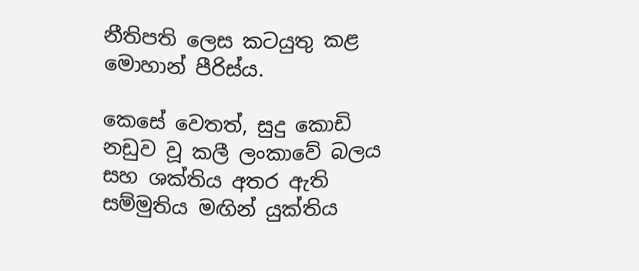නීතිපති ලෙස කටයුතු කළ මොහාන් පීරිස්ය.

කෙසේ වෙතත්, සුදු කොඩි නඩුව වූ කලී ලංකාවේ බලය සහ ශක්තිය අතර ඇති සම්මුතිය මඟින් යුක්තිය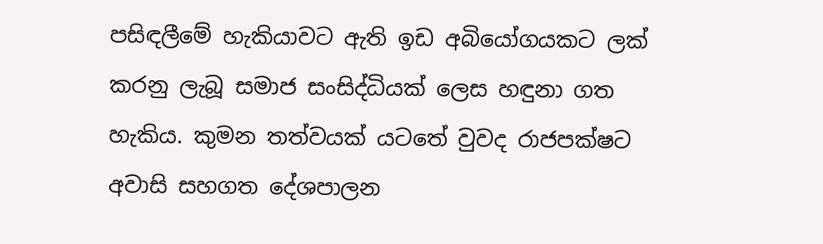පසිඳලීමේ හැකියාවට ඇති ඉඩ අබියෝගයකට ලක් කරනු ලැබූ සමාජ සංසිද්ධියක් ලෙස හඳුනා ගත හැකිය. කුමන තත්වයක් යටතේ වුවද රාජපක්ෂට අවාසි සහගත දේශපාලන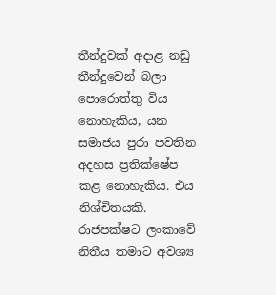තීන්දුවක් අදාළ නඩු තීන්දුවෙන් බලා පොරොත්තු විය නොහැකිය, යන සමාජය පුරා පවතින අදහස ප්‍රතික්ෂේප කළ නොහැකිය. එය නිශ්චිතයකි. රාජපක්ෂට ලංකාවේ නිතීය තමාට අවශ්‍ය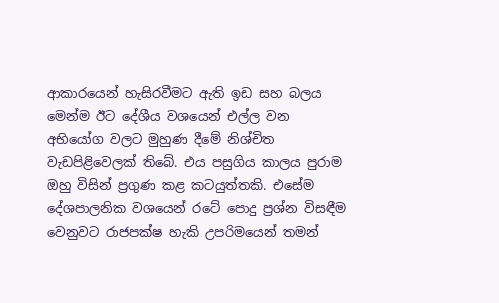ආකාරයෙන් හැසිරවීමට ඇති ඉඩ සහ බලය මෙන්ම ඊට දේශීය වශයෙන් එල්ල වන අභියෝග වලට මුහුණ දීමේ නිශ්චිත වැඩපිළිවෙලක් තිබේ. එය පසුගිය කාලය පුරාම ඔහු විසින් ප්‍රගුණ කළ කටයුත්තකි. එසේම දේශපාලනික වශයෙන් රටේ පොදු ප්‍රශ්න විසඳීම වෙනුවට රාජපක්ෂ හැකි උපරිමයෙන් තමන්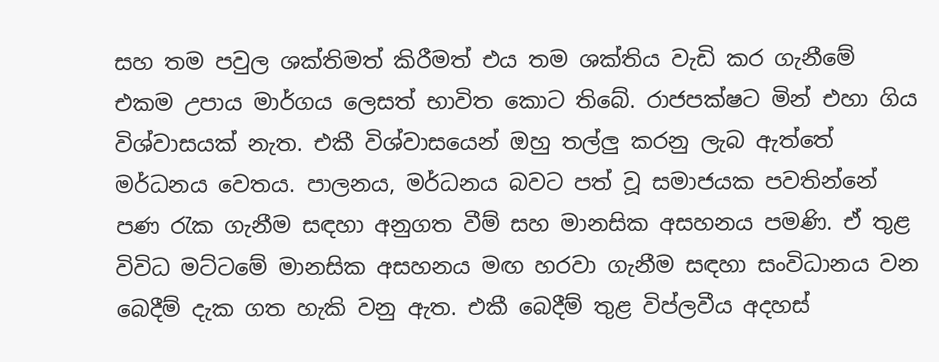සහ තම පවුල ශක්තිමත් කිරීමත් එය තම ශක්තිය වැඩි කර ගැනීමේ එකම උපාය මාර්ගය ලෙසත් භාවිත කොට තිබේ. රාජපක්ෂට මින් එහා ගිය විශ්වාසයක් නැත. එකී විශ්වාසයෙන් ඔහු තල්ලු කරනු ලැබ ඇත්තේ මර්ධනය වෙතය. පාලනය, මර්ධනය බවට පත් වූ සමාජයක පවතින්නේ පණ රැක ගැනීම සඳහා අනුගත වීම් සහ මානසික අසහනය පමණි. ඒ තුළ විවිධ මට්ටමේ මානසික අසහනය මඟ හරවා ගැනීම සඳහා සංවිධානය වන බෙදීම් දැක ගත හැකි වනු ඇත. එකී බෙදීම් තුළ විප්ලවීය අදහස්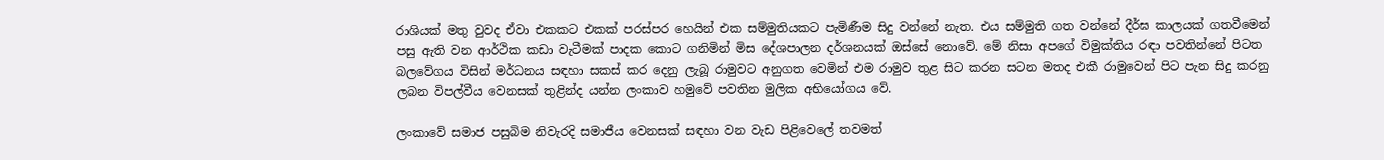රාශියක් මතු වුවද ඒවා එකකට එකක් පරස්පර හෙයින් එක සම්මුතියකට පැමිණීම සිදු වන්නේ නැත. එය සම්මුති ගත වන්නේ දීර්ඝ කාලයක් ගතවීමෙන් පසු ඇති වන ආර්ථික කඩා වැටීමක් පාදක කොට ගනිමින් මිස දේශපාලන දර්ශනයක් ඔස්සේ නොවේ. මේ නිසා අපගේ විමුක්තිය රඳා පවතින්නේ පිටත බලවේගය විසින් මර්ධනය සඳහා සකස් කර දෙනු ලැබූ රාමුවට අනුගත වෙමින් එම රාමුව තුළ සිට කරන සටන මතද එකී රාමුවෙන් පිට පැන සිදු කරනු ලබන විපල්වීය වෙනසක් තුළින්ද යන්න ලංකාව හමුවේ පවතින මුලික අභියෝගය වේ.

ලංකාවේ සමාජ පසුබිම නිවැරදි සමාජීය වෙනසක් සඳහා වන වැඩ පිළිවෙලේ තවමත්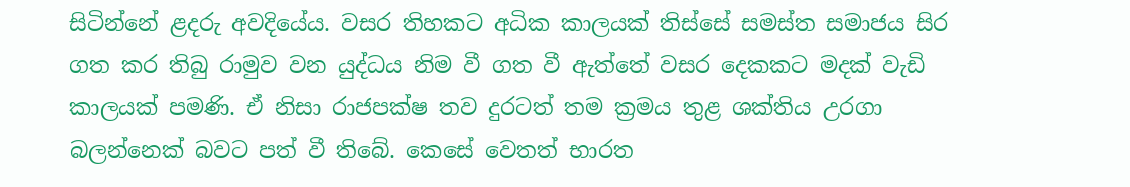සිටින්නේ ළදරු අවදියේය. වසර තිහකට අධික කාලයක් තිස්සේ සමස්ත සමාජය සිර ගත කර තිබු රාමුව වන යුද්ධය නිම වී ගත වී ඇත්තේ වසර දෙකකට මදක් වැඩි කාලයක් පමණි. ඒ නිසා රාජපක්ෂ තව දුරටත් තම ක්‍රමය තුළ ශක්තිය උරගා බලන්නෙක් බවට පත් වී තිබේ. කෙසේ වෙතත් භාරත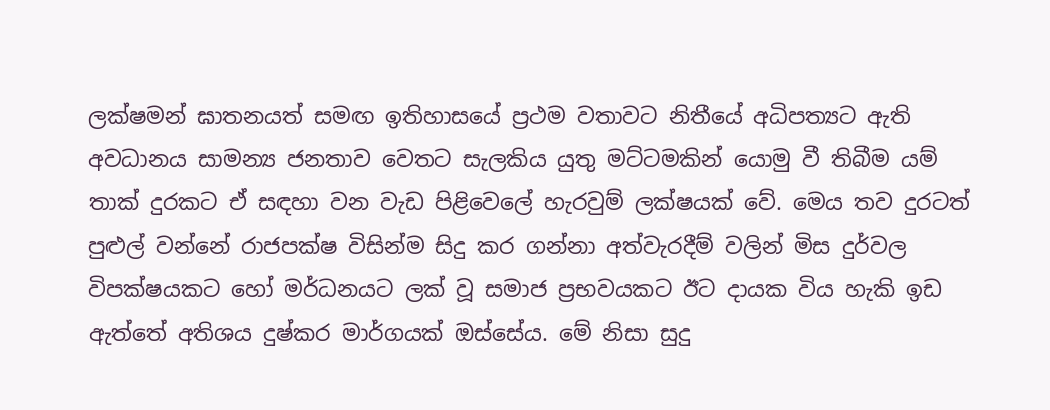ලක්ෂමන් ඝාතනයත් සමඟ ඉතිහාසයේ ප්‍රථම වතාවට නිතීයේ අධිපත්‍යට ඇති අවධානය සාමන්‍ය ජනතාව වෙතට සැලකිය යුතු මට්ටමකින් යොමු වී තිබීම යම් තාක් දුරකට ඒ සඳහා වන වැඩ පිළිවෙලේ හැරවුම් ලක්ෂයක් වේ. මෙය තව දුරටත් පුළුල් වන්නේ රාජපක්ෂ විසින්ම සිදු කර ගන්නා අත්වැරදීම් වලින් මිස දුර්වල විපක්ෂයකට හෝ මර්ධනයට ලක් වූ සමාජ ප්‍රභවයකට ඊට දායක විය හැකි ඉඩ ඇත්තේ අතිශය දුෂ්කර මාර්ගයක් ඔස්සේය. මේ නිසා සුදු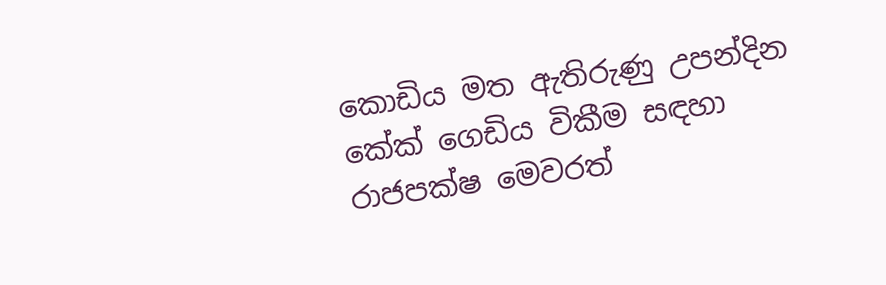කොඩිය මත ඇතිරුණු උපන්දින කේක් ගෙඩිය විකීම සඳහා රාජපක්ෂ මෙවරත්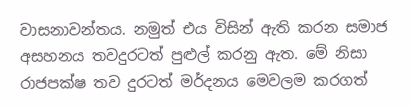වාසනාවන්තය. නමුත් එය විසින් ඇති කරන සමාජ අසහනය තවදුරටත් පුළුල් කරනු ඇත. මේ නිසා රාජපක්ෂ තව දුරටත් මර්දනය මෙවලම කරගත්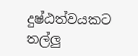දුෂ්ඨත්වයකට තල්ලු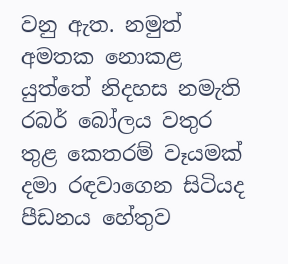වනු ඇත. නමුත් අමතක නොකළ යුත්තේ නිදහස නමැති රබර් බෝලය වතුර තුළ කෙතරම් වෑයමක් දමා රඳවාගෙන සිටියද පීඩනය හේතුව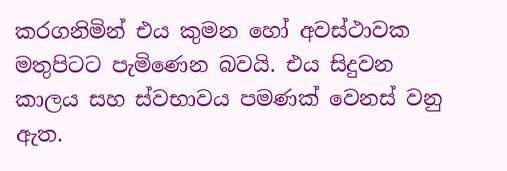කරගනිමින් එය කුමන හෝ අවස්ථාවක මතුපිටට පැමිණෙන බවයි. එය සිදුවන කාලය සහ ස්වභාවය පමණක් වෙනස් වනු ඇත.